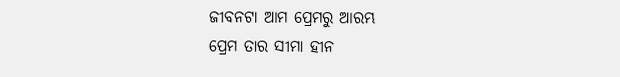ଜୀବନଟା ଆମ ପ୍ରେମରୁ ଆରମ୍ଭ
ପ୍ରେମ ତାର ସୀମା ହୀନ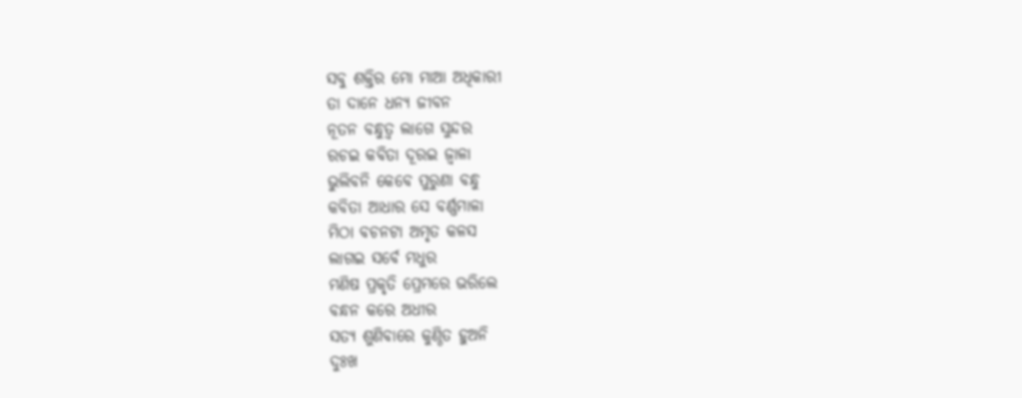ସବୁ ଶକ୍ତିର ମୋ ମାଆ ଅଧିକାରୀ
ତା ଦାନେ ଧନ୍ୟ ଜୀବନ
ନୂତନ ବନ୍ଧୁତ୍ୱ ଲାଗେ ସୁନ୍ଦର
ରଚଇ କବିତା ଦୂରଇ ଜ୍ୱାଳା
ଭୁଲିବନି କେବେ ପୁରୁଣା ବନ୍ଧୁ
କବିତା ଆଧାର ସେ ବର୍ଣ୍ଣମାଳା
ମିଠା ବଚନଟା ଅମୃତ କଳସ
ଲାଗଇ ସର୍ବେ ମଧୁର
ମଣିଷ ପ୍ରକୃତି ପ୍ରେମରେ ଭରିଲେ
ବନ୍ଧନ କରେ ଅଧୀର
ସତ୍ୟ ଶୁଣିବାରେ କୁଣ୍ଠିତ ହୁଅନି
ଦୁଃଖ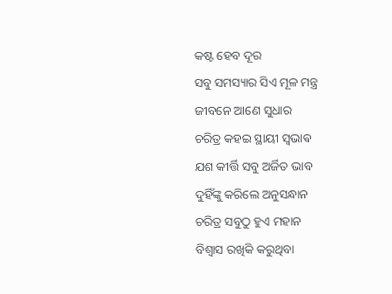କଷ୍ଟ ହେବ ଦୂର
ସବୁ ସମସ୍ୟାର ସିଏ ମୂଳ ମନ୍ତ୍ର
ଜୀବନେ ଆଣେ ସୁଧାର
ଚରିତ୍ର କହଇ ସ୍ଥାୟୀ ସ୍ଵଭାଵ
ଯଶ କୀର୍ତ୍ତି ସବୁ ଅର୍ଜିତ ଭାବ
ଦୁହିଁଙ୍କୁ କରିଲେ ଅନୁସନ୍ଧାନ
ଚରିତ୍ର ସବୁଠୁ ହୁଏ ମହାନ
ବିଶ୍ୱାସ ରଖିକି କରୁଥିବା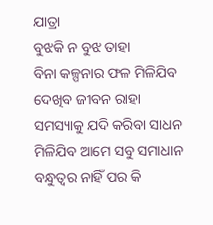ଯାତ୍ରା
ବୁଝକି ନ ବୁଝ ତାହା
ବିନା କଳ୍ପନାର ଫଳ ମିଳିଯିବ
ଦେଖିବ ଜୀବନ ରାହା
ସମସ୍ୟାକୁ ଯଦି କରିବା ସାଧନ
ମିଳିଯିବ ଆମେ ସବୁ ସମାଧାନ
ବନ୍ଧୁତ୍ୱର ନାହିଁ ପର କି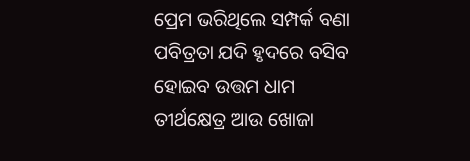ପ୍ରେମ ଭରିଥିଲେ ସମ୍ପର୍କ ବଣା
ପବିତ୍ରତା ଯଦି ହୃଦରେ ବସିବ
ହୋଇବ ଉତ୍ତମ ଧାମ
ତୀର୍ଥକ୍ଷେତ୍ର ଆଉ ଖୋଜା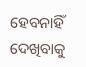ହେବନାହିଁ
ଦେଖିବାକୁ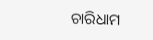ଚାରିଧାମ